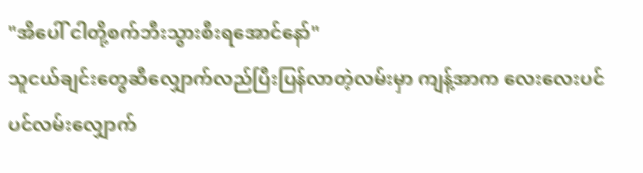"အိပေါ် ငါတို့စက်ဘီးသွားစီးရအောင်နော်"
သူငယ်ချင်းတွေဆီလျှောက်လည်ပြီးပြန်လာတဲ့လမ်းမှာ ကျန့်အာက လေးလေးပင်ပင်လမ်းလျှောက်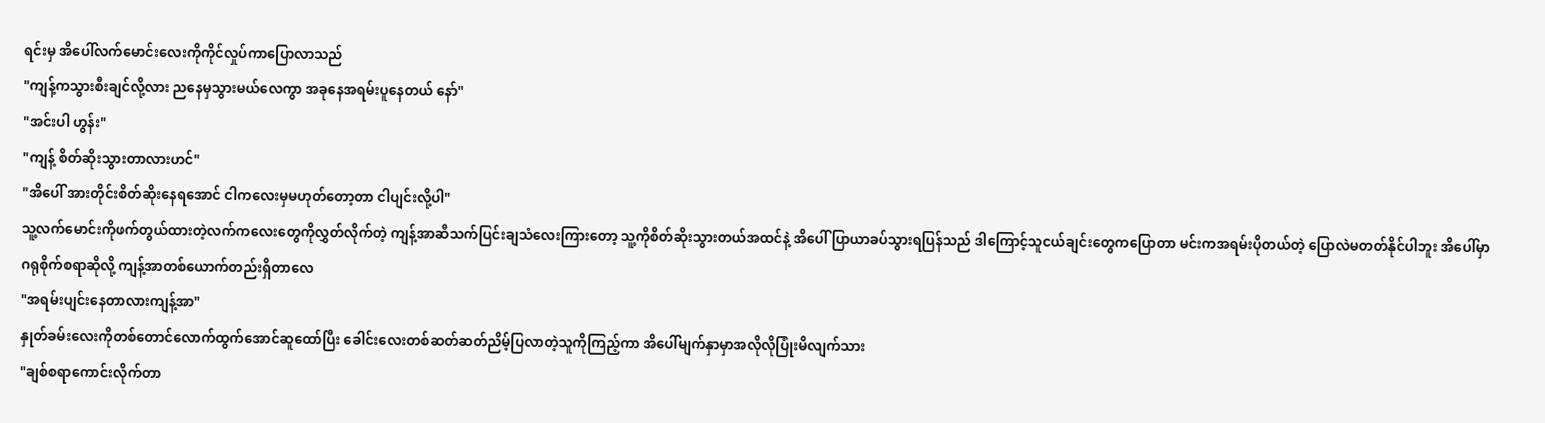ရင်းမှ အိပေါ်လက်မောင်းလေးကိုကိုင်လှုပ်ကာပြောလာသည်
"ကျန့်ကသွားစီးချင်လို့လား ညနေမှသွားမယ်လေကွာ အခုနေအရမ်းပူနေတယ် နော်"
"အင်းပါ ဟွန်း"
"ကျန့် စိတ်ဆိုးသွားတာလားဟင်"
"အိပေါ် အားတိုင်းစိတ်ဆိုးနေရအောင် ငါကလေးမှမဟုတ်တော့တာ ငါပျင်းလို့ပါ"
သူ့လက်မောင်းကိုဖက်တွယ်ထားတဲ့လက်ကလေးတွေကိုလွှတ်လိုက်တဲ့ ကျန့်အာဆီသက်ပြင်းချသံလေးကြားတော့ သူ့ကိုစိတ်ဆိုးသွားတယ်အထင်နဲ့ အိပေါ် ပြာယာခပ်သွားရပြန်သည် ဒါကြောင့်သူငယ်ချင်းတွေကပြောတာ မင်းကအရမ်းပိုတယ်တဲ့ ပြောလဲမတတ်နိုင်ပါဘူး အိပေါ်မှာ ဂရုစိုက်စရာဆိုလို့ ကျန့်အာတစ်ယောက်တည်းရှိတာလေ
"အရမ်းပျင်းနေတာလားကျန့်အာ"
နှုတ်ခမ်းလေးကိုတစ်တောင်လောက်ထွက်အောင်ဆူထော်ပြီး ခေါင်းလေးတစ်ဆတ်ဆတ်ညိမ့်ပြလာတဲ့သူကိုကြည့်ကာ အိပေါ်မျက်နှာမှာအလိုလိုပြုံးမိလျက်သား
"ချစ်စရာကောင်းလိုက်တာ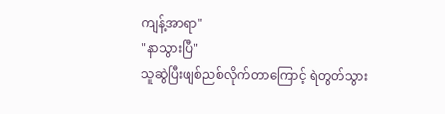ကျန့်အာရာ"
"နာသွားပြီ"
သူဆွဲပြီးဖျစ်ညစ်လိုက်တာကြောင့် ရဲတွတ်သွား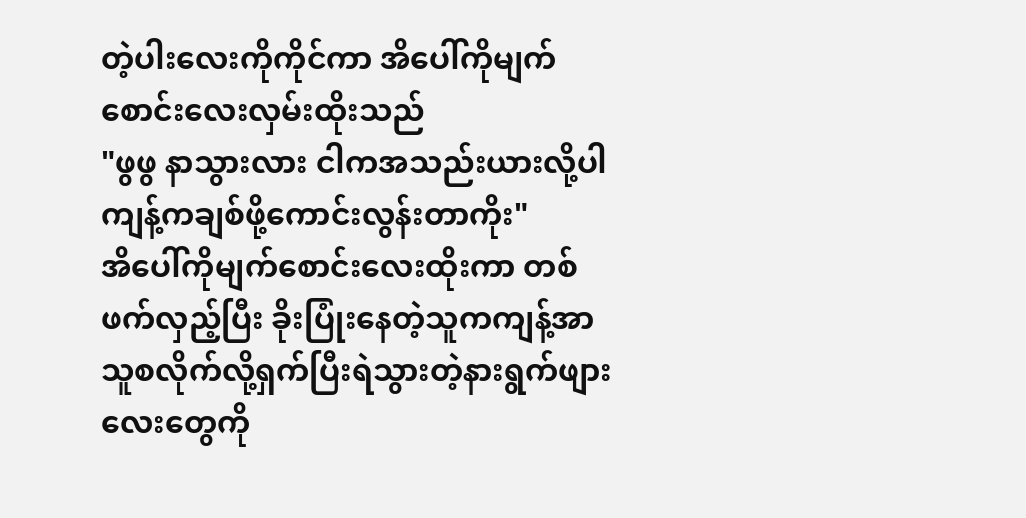တဲ့ပါးလေးကိုကိုင်ကာ အိပေါ်ကိုမျက်စောင်းလေးလှမ်းထိုးသည်
"ဖွဖွ နာသွားလား ငါကအသည်းယားလို့ပါ ကျန့်ကချစ်ဖို့ကောင်းလွန်းတာကိုး"
အိပေါ်ကိုမျက်စောင်းလေးထိုးကာ တစ်ဖက်လှည့်ပြီး ခိုးပြုံးနေတဲ့သူကကျန့်အာ သူစလိုက်လို့ရှက်ပြီးရဲသွားတဲ့နားရွက်ဖျားလေးတွေကို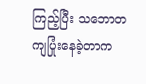ကြည့်ပြီး သဘောတကျပြုံးနေခဲ့တာက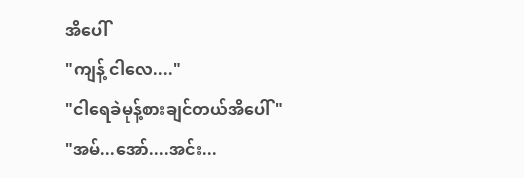အိပေါ်
"ကျန့် ငါလေ...."
"ငါရေခဲမုန့်စားချင်တယ်အိပေါ်"
"အမ်...အော်....အင်း...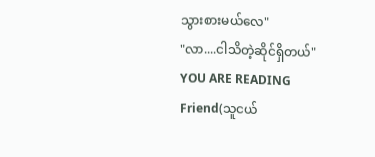သွားစားမယ်လေ"
"လာ....ငါသိတဲ့ဆိုင်ရှိတယ်"
YOU ARE READING
Friend(သူငယ်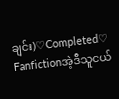ချင်း)♡Completed♡
Fanfictionအဲ့ဒီသူငယ်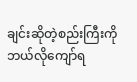ချင်းဆိုတဲ့စည်းကြီးကိုဘယ်လိုကျော်ရ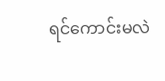ရင်ကောင်းမလဲ